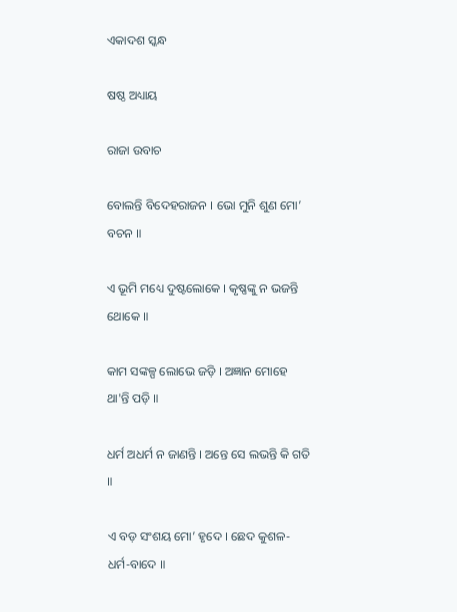ଏକାଦଶ ସ୍କନ୍ଧ

ଷଷ୍ଠ ଅଧ୍ୟାୟ

ରାଜା ଉବାଚ

ବୋଲନ୍ତି ବିଦେହରାଜନ । ଭୋ ମୁନି ଶୁଣ ମୋ’ ବଚନ ॥

ଏ ଭୂମି ମଧ୍ୟେ ଦୁଷ୍ଟଲୋକେ । କୃଷ୍ଣଙ୍କୁ ନ ଭଜନ୍ତି ଥୋକେ ॥

କାମ ସଙ୍କଳ୍ପ ଲୋଭେ ଜଡ଼ି । ଅଜ୍ଞାନ ମୋହେ ଥା'ନ୍ତି ପଡ଼ି ॥

ଧର୍ମ ଅଧର୍ମ ନ ଜାଣନ୍ତି । ଅନ୍ତେ ସେ ଲଭନ୍ତି କି ଗତି ॥

ଏ ବଡ଼ ସଂଶୟ ମୋ’ ହୃଦେ । ଛେଦ କୁଶଳ-ଧର୍ମ-ବାଦେ ॥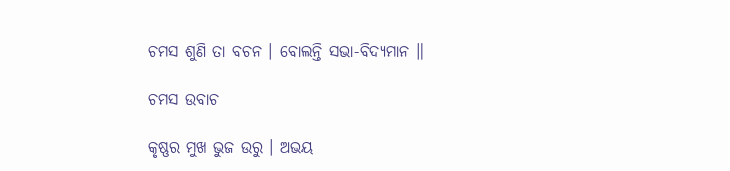ଚମସ ଶୁଣି ତା ବଚନ । ବୋଲନ୍ତି ସଭା-ବିଦ୍ୟମାନ ॥

ଚମସ ଉବାଚ

କୃଷ୍ଣର ମୁଖ ଭୁଜ ଉରୁ । ଅଭୟ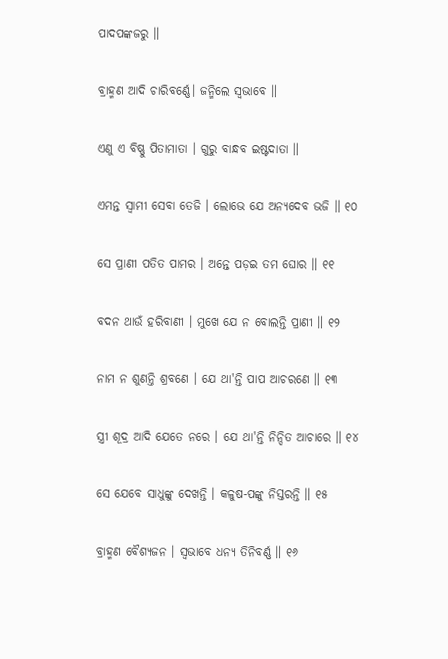ପାଦପଙ୍କଜରୁ ॥

ବ୍ରାହ୍ମଣ ଆଦି ଚାରିବର୍ଣ୍ଣେ। ଜନ୍ମିଲେ ସ୍ୱଭାବେ ॥

ଏଣୁ ଏ ବିଷ୍ଣୁ ପିତାମାତା । ଗୁରୁ ବାନ୍ଧବ ଇଷ୍ଟଦାତା ॥

ଏମନ୍ତ ସ୍ୱାମୀ ସେବା ତେଜି । ଲୋଭେ ଯେ ଅନ୍ୟଦେବ ଭଜି ॥ ୧୦

ସେ ପ୍ରାଣୀ ପତିତ ପାମର । ଅନ୍ତେ ପଡ଼ଇ ତମ ଘୋର ॥ ୧୧

ବଦନ ଥାଉଁ ହରିବାଣୀ । ମୁଖେ ଯେ ନ ବୋଲନ୍ତି ପ୍ରାଣୀ ॥ ୧୨

ନାମ ନ ଶୁଣନ୍ତି ଶ୍ରବଣେ । ଯେ ଥା'ନ୍ତି ପାପ ଆଚରଣେ ॥ ୧୩

ସ୍ତ୍ରୀ ଶୂଦ୍ର ଆଦି ଯେତେ ନରେ । ଯେ ଥା'ନ୍ତି ନିନ୍ଦିତ ଆଚାରେ ॥ ୧୪

ସେ ଯେବେ ସାଧୁଙ୍କୁ ଦେଖନ୍ତି । କଳୁଷ-ପଙ୍କୁ ନିସ୍ତରନ୍ତି ॥ ୧୫

ବ୍ରାହ୍ମଣ ବୈଶ୍ୟଜନ । ସ୍ୱଭାବେ ଧନ୍ୟ ତିନିବର୍ଣ୍ଣ ॥ ୧୬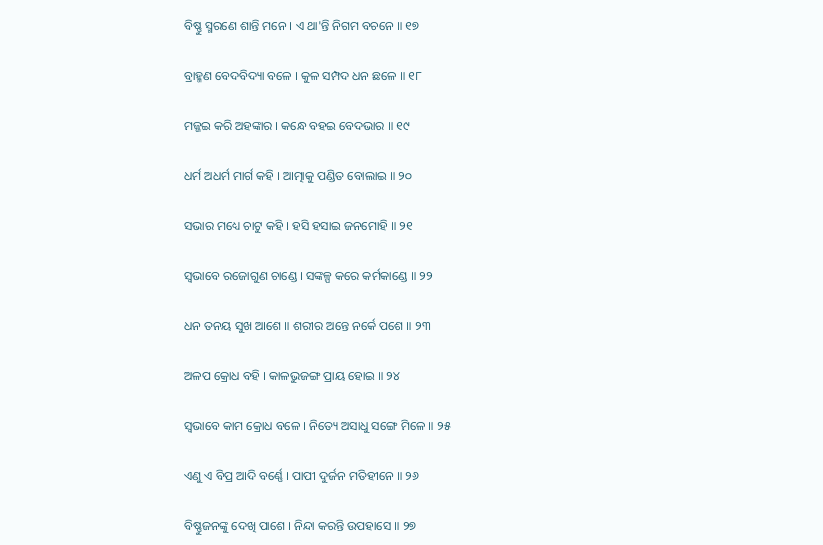ବିଷ୍ଣୁ ସ୍ମରଣେ ଶାନ୍ତି ମନେ । ଏ ଥା'ନ୍ତି ନିଗମ ବଚନେ ॥ ୧୭

ବ୍ରାହ୍ମଣ ବେଦବିଦ୍ୟା ବଳେ । କୁଳ ସମ୍ପଦ ଧନ ଛଳେ ॥ ୧୮

ମଜ୍ଜଇ କରି ଅହଙ୍କାର । କନ୍ଧେ ବହଇ ବେଦଭାର ॥ ୧୯

ଧର୍ମ ଅଧର୍ମ ମାର୍ଗ କହି । ଆତ୍ମାକୁ ପଣ୍ଡିତ ବୋଲାଇ ॥ ୨୦

ସଭାର ମଧ୍ୟେ ଚାଟୁ କହି । ହସି ହସାଇ ଜନମୋହି ॥ ୨୧

ସ୍ୱଭାବେ ରଜୋଗୁଣ ଚାଣ୍ଡେ । ସଙ୍କଳ୍ପ କରେ କର୍ମକାଣ୍ଡେ ॥ ୨୨

ଧନ ତନୟ ସୁଖ ଆଶେ ॥ ଶରୀର ଅନ୍ତେ ନର୍କେ ପଶେ ॥ ୨୩

ଅଳପ କ୍ରୋଧ ବହି । କାଳଭୁଜଙ୍ଗ ପ୍ରାୟ ହୋଇ ॥ ୨୪

ସ୍ୱଭାବେ କାମ କ୍ରୋଧ ବଳେ । ନିତ୍ୟେ ଅସାଧୁ ସଙ୍ଗେ ମିଳେ ॥ ୨୫

ଏଣୁ ଏ ବିପ୍ର ଆଦି ବର୍ଣ୍ଣେ । ପାପୀ ଦୁର୍ଜନ ମତିହୀନେ ॥ ୨୬

ବିଷ୍ଣୁଜନଙ୍କୁ ଦେଖି ପାଶେ । ନିନ୍ଦା କରନ୍ତି ଉପହାସେ ॥ ୨୭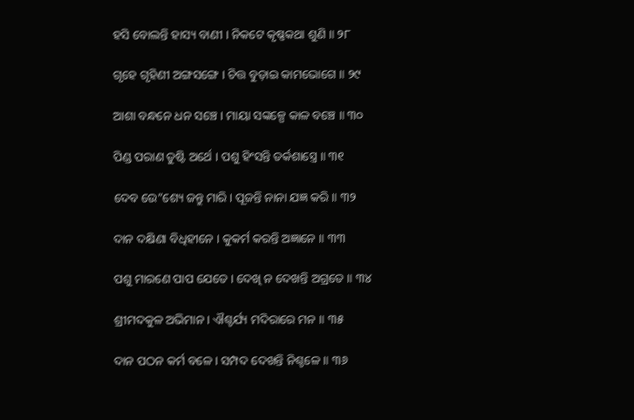ହସି ବୋଲନ୍ତି ହାସ୍ୟ ବାଣୀ । ନିକଟେ କୃଷ୍ଣକଥା ଶୁଣି ॥ ୨୮

ଗୃହେ ଗୃହିଣୀ ଅଙ୍ଗସଙ୍ଗେ । ଚିତ୍ତ ବୁଡ଼ାଇ କାମଭୋଗେ ॥ ୨୯

ଆଶା ବନ୍ଧନେ ଧନ ସଞ୍ଚେ । ମାୟା ସଙ୍କଳ୍ପେ କାଳ ବଞ୍ଚେ ॥ ୩୦

ପିଣ୍ଡ ପରାଣ ତୁଷ୍ଟି ଅର୍ଥେ । ପଶୁ ହିଂସନ୍ତି ତର୍କଶାସ୍ତ୍ରେ ॥ ୩୧

ଦେବ ଉେ”ଶ୍ୟେ ଜନ୍ତୁ ମାରି । ପୂଜନ୍ତି ନାନା ଯଜ୍ଞ କରି ॥ ୩୨

ଦାନ ଦକ୍ଷିଣା ବିଧିହୀନେ । କୁକର୍ମ କରନ୍ତି ଅଜ୍ଞାନେ ॥ ୩୩

ପଶୁ ମାରଣେ ପାପ ଯେତେ । ଦେଖି ନ ଦେଖନ୍ତି ଅଗ୍ରତେ ॥ ୩୪

ଶ୍ରୀମଦକୁଳ ଅଭିମାନ । ଐଶ୍ଚର୍ଯ୍ୟ ମଦିରାରେ ମନ ॥ ୩୫

ଦାନ ପଠନ କର୍ମ ବଳେ । ସମ୍ପଦ ଦେଖନ୍ତି ନିଶ୍ଚଳେ ॥ ୩୬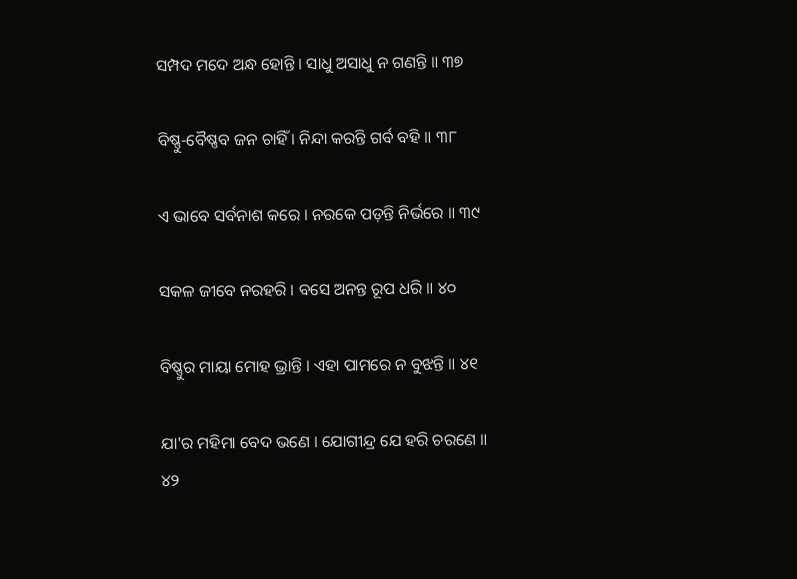ସମ୍ପଦ ମଦେ ଅନ୍ଧ ହୋନ୍ତି । ସାଧୁ ଅସାଧୁ ନ ଗଣନ୍ତି ॥ ୩୭

ବିଷ୍ଣୁ-ବୈଷ୍ଣବ ଜନ ଚାହିଁ । ନିନ୍ଦା କରନ୍ତି ଗର୍ବ ବହି ॥ ୩୮

ଏ ଭାବେ ସର୍ବନାଶ କରେ । ନରକେ ପଡ଼ନ୍ତି ନିର୍ଭରେ ॥ ୩୯

ସକଳ ଜୀବେ ନରହରି । ବସେ ଅନନ୍ତ ରୂପ ଧରି ॥ ୪୦

ବିଷ୍ଣୁର ମାୟା ମୋହ ଭ୍ରାନ୍ତି । ଏହା ପାମରେ ନ ବୁଝନ୍ତି ॥ ୪୧

ଯା'ର ମହିମା ବେଦ ଭଣେ । ଯୋଗୀନ୍ଦ୍ର ଯେ ହରି ଚରଣେ ॥ ୪୨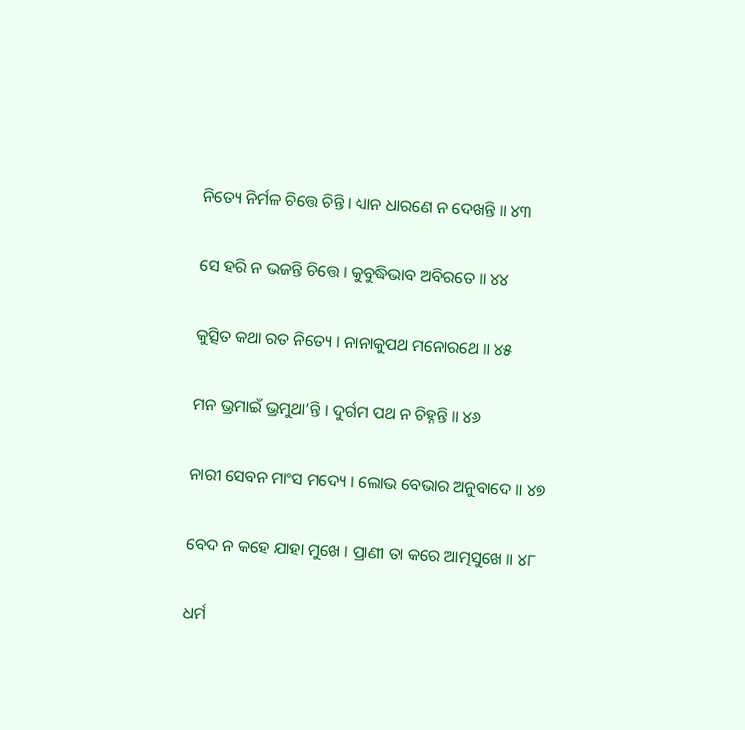ନିତ୍ୟେ ନିର୍ମଳ ଚିତ୍ତେ ଚିନ୍ତି । ଧ୍ୟାନ ଧାରଣେ ନ ଦେଖନ୍ତି ॥ ୪୩

ସେ ହରି ନ ଭଜନ୍ତି ଚିତ୍ତେ । କୁବୁଦ୍ଧିଭାବ ଅବିରତେ ॥ ୪୪

କୁତ୍ସିତ କଥା ରତ ନିତ୍ୟେ । ନାନାକୁପଥ ମନୋରଥେ ॥ ୪୫

ମନ ଭ୍ରମାଇଁ ଭ୍ରମୁଥା’ନ୍ତି । ଦୁର୍ଗମ ପଥ ନ ଚିହ୍ନନ୍ତି ॥ ୪୬

ନାରୀ ସେବନ ମାଂସ ମଦ୍ୟେ । ଲୋଭ ବେଭାର ଅନୁବାଦେ ॥ ୪୭

ବେଦ ନ କହେ ଯାହା ମୁଖେ । ପ୍ରାଣୀ ତା କରେ ଆତ୍ମସୁଖେ ॥ ୪୮

ଧର୍ମ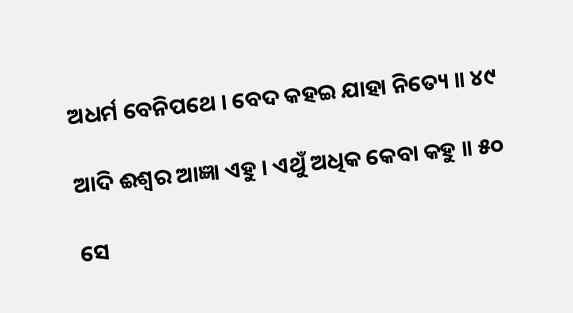ଅଧର୍ମ ବେନିପଥେ । ବେଦ କହଇ ଯାହା ନିତ୍ୟେ ॥ ୪୯

ଆଦି ଈଶ୍ୱର ଆଜ୍ଞା ଏହୁ । ଏଥୁଁ ଅଧିକ କେବା କହୁ ॥ ୫୦

ସେ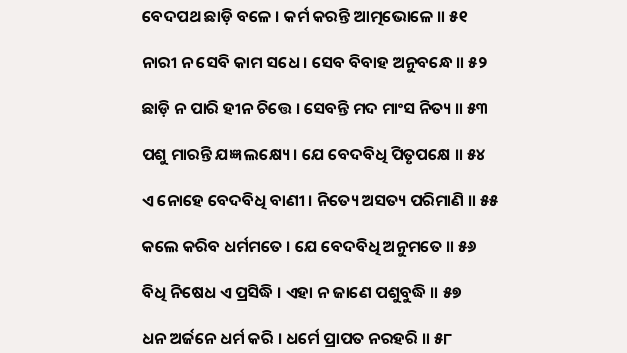ବେଦପଥ ଛାଡ଼ି ବଳେ । କର୍ମ କରନ୍ତି ଆତ୍ମଭୋଳେ ॥ ୫୧

ନାରୀ ନ ସେବି କାମ ସଧେ । ସେବ ବିବାହ ଅନୁବନ୍ଧେ ॥ ୫୨

ଛାଡ଼ି ନ ପାରି ହୀନ ଚିତ୍ତେ । ସେବନ୍ତି ମଦ ମାଂସ ନିତ୍ୟ ॥ ୫୩

ପଶୁ ମାରନ୍ତି ଯଜ୍ଞ ଲକ୍ଷ୍ୟେ । ଯେ ବେଦବିଧି ପିତୃପକ୍ଷେ ॥ ୫୪

ଏ ନୋହେ ବେଦବିଧି ବାଣୀ । ନିତ୍ୟେ ଅସତ୍ୟ ପରିମାଣି ॥ ୫୫

କଲେ କରିବ ଧର୍ମମତେ । ଯେ ବେଦବିଧି ଅନୁମତେ ॥ ୫୬

ବିଧି ନିଷେଧ ଏ ପ୍ରସିଦ୍ଧି । ଏହା ନ ଜାଣେ ପଶୁବୁଦ୍ଧି ॥ ୫୭

ଧନ ଅର୍ଜନେ ଧର୍ମ କରି । ଧର୍ମେ ପ୍ରାପତ ନରହରି ॥ ୫୮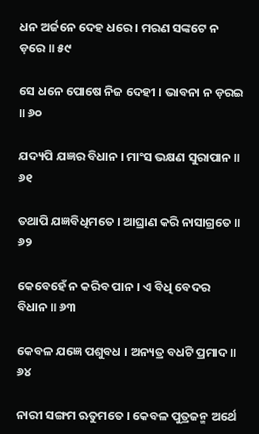ଧନ ଅର୍ଜନେ ଦେହ ଧରେ । ମରଣ ସଙ୍କଟେ ନ ଡ଼ରେ ॥ ୫୯

ସେ ଧନେ ପୋଷେ ନିଜ ଦେହୀ । ଭାବନା ନ ଡ଼ରଇ ॥ ୬୦

ଯଦ୍ୟପି ଯଜ୍ଞର ବିଧାନ । ମାଂସ ଭକ୍ଷଣ ସୁରାପାନ ॥ ୬୧

ତଥାପି ଯଜ୍ଞବିଧିମତେ । ଆଘ୍ରାଣ କରି ନାସାଗ୍ରତେ ॥ ୬୨

କେବେହେଁ ନ କରିବ ପାନ । ଏ ବିଧି ବେଦର ବିଧାନ ॥ ୬୩

କେବଳ ଯଜ୍ଞେ ପଶୁବଧ । ଅନ୍ୟତ୍ର ବଧଟି ପ୍ରମାଦ ॥ ୬୪

ନାରୀ ସଙ୍ଗମ ଋତୁମତେ । କେବଳ ପୁତ୍ରଜନ୍ମ ଅର୍ଥେ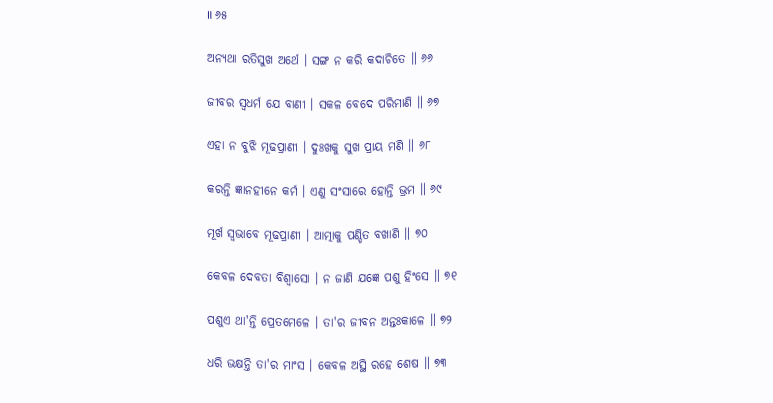॥ ୬୫

ଅନ୍ୟଥା ରତିସୁଖ ଅର୍ଥେ । ସଙ୍ଗ ନ କରି କଦାଚିତେ ॥ ୬୬

ଜୀବର ସ୍ୱଧର୍ମ ଯେ ବାଣୀ । ସକଳ ବେଦେ ପରିମାଣି ॥ ୬୭

ଏହା ନ ବୁଝି ମୂଢପ୍ରାଣୀ । ଦୁଃଖକୁ ସୁଖ ପ୍ରାୟ ମଣି ॥ ୬୮

କରନ୍ତି ଜ୍ଞାନହୀନେ କର୍ମ । ଏଣୁ ସଂସାରେ ହୋନ୍ତି ଭ୍ରମ ॥ ୬୯

ମୂର୍ଖ ସ୍ୱଭାବେ ମୂଢପ୍ରାଣୀ । ଆତ୍ମାକୁ ପଣ୍ଡିତ ବଖାଣି ॥ ୭୦

କେବଳ ଦେବତା ବିଶ୍ୱାସୋ । ନ ଜାଣି ଯଜ୍ଞେ ପଶୁ ହିଂସେ ॥ ୭୧

ପଶୁଏ ଥା'ନ୍ତି ପ୍ରେତମେଳେ । ତା'ର ଜୀବନ ଅନ୍ତଃକାଳେ ॥ ୭୨

ଧରି ଭକ୍ଷନ୍ତି ତା'ର ମାଂସ । କେବଳ ଅସ୍ଥି ରହେ ଶେଷ ॥ ୭୩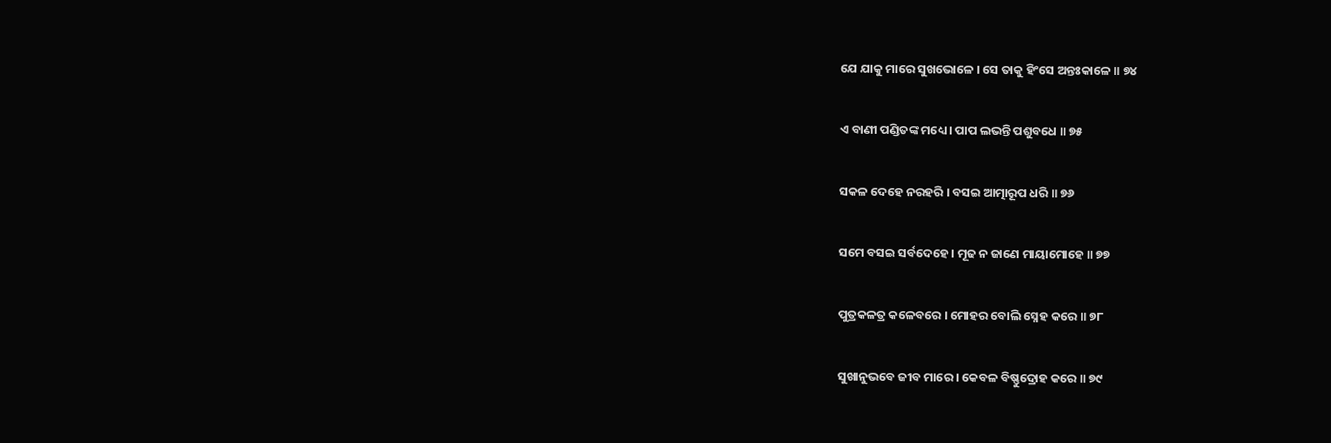ଯେ ଯାକୁ ମାରେ ସୁଖଭୋଳେ । ସେ ତାକୁ ହିଂସେ ଅନ୍ତଃକାଳେ ॥ ୭୪

ଏ ବାଣୀ ପଣ୍ଡିତଙ୍କ ମଧ୍ୟେ । ପାପ ଲଭନ୍ତି ପଶୁବଧେ ॥ ୭୫

ସକଳ ଦେହେ ନରହରି । ବସଇ ଆତ୍ମାରୂପ ଧରି ॥ ୭୬

ସମେ ବସଇ ସର୍ବଦେହେ । ମୂଢ ନ ଜାଣେ ମାୟାମୋହେ ॥ ୭୭

ପୁତ୍ରକଳତ୍ର କଳେବରେ । ମୋହର ବୋଲି ସ୍ନେହ କରେ ॥ ୭୮

ସୁଖାନୁଭବେ ଜୀବ ମାରେ । କେବଳ ବିଷ୍ଣୁଦ୍ରୋହ କରେ ॥ ୭୯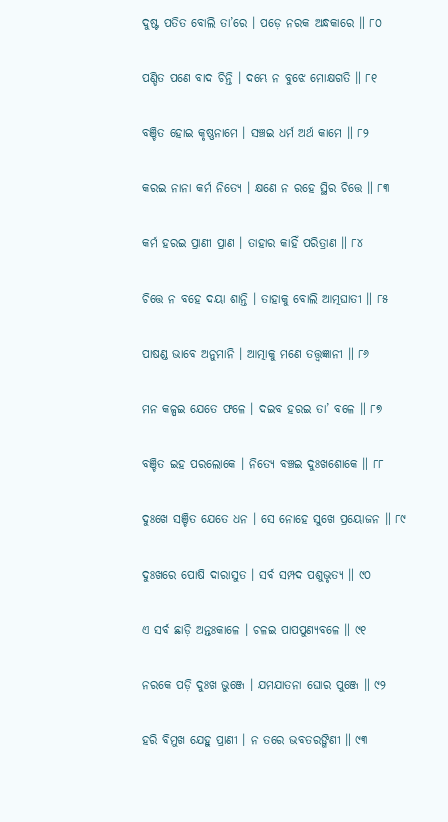ଦୁଷ୍ଟ ପତିତ ବୋଲି ତା’ରେ । ପଡ଼େ ନରକ ଅନ୍ଧକାରେ ॥ ୮୦

ପଣ୍ଡିତ ପଣେ ବାଦ ଚିନ୍ତି । ଦମ୍ଭେ ନ ବୁଝେ ମୋକ୍ଷଗତି ॥ ୮୧

ବଞ୍ଚିତ ହୋଇ କୃଷ୍ଣନାମେ । ସଞ୍ଚଇ ଧର୍ମ ଅର୍ଥ କାମେ ॥ ୮୨

କରଇ ନାନା କର୍ମ ନିତ୍ୟେ । କ୍ଷଣେ ନ ରହେ ସ୍ଥିର ଚିତ୍ତେ ॥ ୮୩

କର୍ମ ହରଇ ପ୍ରାଣୀ ପ୍ରାଣ । ତାହାର କାହିଁ ପରିତ୍ରାଣ ॥ ୮୪

ଚିତ୍ତେ ନ ବହେ ଦୟା ଶାନ୍ତି । ତାହାକୁ ବୋଲି ଆତ୍ମଘାତୀ ॥ ୮୫

ପାଷଣ୍ଡ ଭାବେ ଅନୁମାନି । ଆତ୍ମାକୁ ମଣେ ତତ୍ତ୍ୱଜ୍ଞାନୀ ॥ ୮୬

ମନ କଳ୍ପଇ ଯେତେ ଫଳେ । ଦଇବ ହରଇ ତା’ ବଳେ ॥ ୮୭

ବଞ୍ଚିତ ଇହ ପରଲୋକେ । ନିତ୍ୟେ ବଞ୍ଚଇ ଦୁଃଖଶୋକେ ॥ ୮୮

ଦୁଃଖେ ସଞ୍ଚିତ ଯେତେ ଧନ । ସେ ନୋହେ ସୁଖେ ପ୍ରୟୋଜନ ॥ ୮୯

ଦୁଃଖରେ ପୋଷି ଦାରାସୁତ । ସର୍ବ ସମ୍ପଦ ପଶୁଭୃତ୍ୟ ॥ ୯୦

ଏ ସର୍ବ ଛାଡ଼ି ଅନ୍ତଃକାଳେ । ଚଳଇ ପାପପୁଣ୍ୟବଳେ ॥ ୯୧

ନରକେ ପଡ଼ି ଦୁଃଖ ଭୁଞ୍ଜେ । ଯମଯାତନା ଘୋର ପୁଞ୍ଜେ ॥ ୯୨

ହରି ବିମୁଖ ଯେହୁ ପ୍ରାଣୀ । ନ ତରେ ଭବତରଙ୍ଗିଣୀ ॥ ୯୩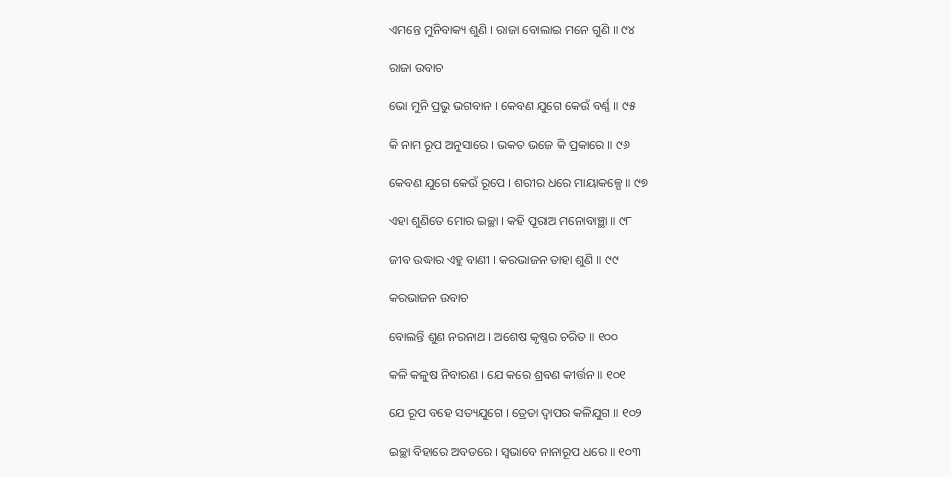ଏମନ୍ତେ ମୁନିବାକ୍ୟ ଶୁଣି । ରାଜା ବୋଲାଇ ମନେ ଗୁଣି ॥ ୯୪

ରାଜା ଉବାଚ

ଭୋ ମୁନି ପ୍ରଭୁ ଭଗବାନ । କେବଣ ଯୁଗେ କେଉଁ ବର୍ଣ୍ଣ ॥ ୯୫

କି ନାମ ରୂପ ଅନୁସାରେ । ଭକତ ଭଜେ କି ପ୍ରକାରେ ॥ ୯୬

କେବଣ ଯୁଗେ କେଉଁ ରୂପେ । ଶରୀର ଧରେ ମାୟାକଳ୍ପେ ॥ ୯୭

ଏହା ଶୁଣିତେ ମୋର ଇଚ୍ଛା । କହି ପୂରାଅ ମନୋବାଞ୍ଛା ॥ ୯୮

ଜୀବ ଉଦ୍ଧାର ଏହୁ ବାଣୀ । କରଭାଜନ ତାହା ଶୁଣି ॥ ୯୯

କରଭାଜନ ଉବାଚ

ବୋଲନ୍ତି ଶୁଣ ନରନାଥ । ଅଶେଷ କୃଷ୍ଣର ଚରିତ ॥ ୧୦୦

କଳି କଳୁଷ ନିବାରଣ । ଯେ କରେ ଶ୍ରବଣ କୀର୍ତ୍ତନ ॥ ୧୦୧

ଯେ ରୂପ ବହେ ସତ୍ୟଯୁଗେ । ତ୍ରେତା ଦ୍ୱାପର କଳିଯୁଗ ॥ ୧୦୨

ଇଚ୍ଛା ବିହାରେ ଅବତରେ । ସ୍ୱଭାବେ ନାନାରୂପ ଧରେ ॥ ୧୦୩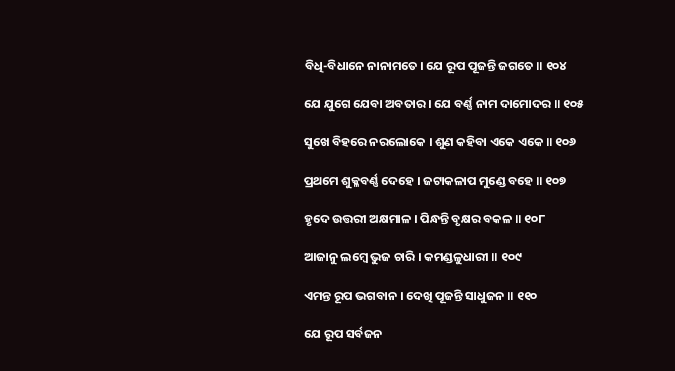ବିଧି-ବିଧାନେ ନାନାମତେ । ଯେ ରୂପ ପୂଜନ୍ତି ଜଗତେ ॥ ୧୦୪

ଯେ ଯୁଗେ ଯେବା ଅବତାର । ଯେ ବର୍ଣ୍ଣ ନାମ ଦାମୋଦର ॥ ୧୦୫

ସୁଖେ ବିହରେ ନରଲୋକେ । ଶୁଣ କହିବା ଏକେ ଏକେ ॥ ୧୦୬

ପ୍ରଥମେ ଶୁକ୍ଳବର୍ଣ୍ଣ ଦେହେ । ଜଟାକଳାପ ମୁଣ୍ଡେ ବହେ ॥ ୧୦୭

ହୃଦେ ଉତ୍ତରୀ ଅକ୍ଷମାଳ । ପିନ୍ଧନ୍ତି ବୃକ୍ଷର ବକଳ ॥ ୧୦୮

ଆଜାନୁ ଲମ୍ବେ ଭୁଜ ଚାରି । କମଣ୍ଡଳୁଧାରୀ ॥ ୧୦୯

ଏମନ୍ତ ରୂପ ଭଗବାନ । ଦେଖି ପୂଜନ୍ତି ସାଧୁଜନ ॥ ୧୧୦

ଯେ ରୂପ ସର୍ବଜନ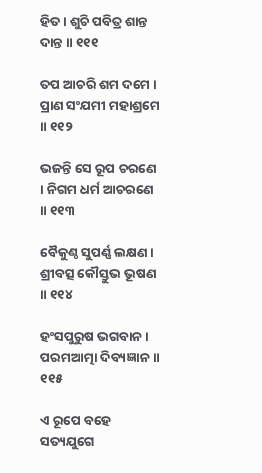ହିତ । ଶୁଚି ପବିତ୍ର ଶାନ୍ତ ଦାନ୍ତ ॥ ୧୧୧

ତପ ଆଚରି ଶମ ଦମେ । ପ୍ରାଣ ସଂଯମୀ ମହାଶ୍ରମେ ॥ ୧୧୨

ଭଜନ୍ତି ସେ ରୂପ ଚରଣେ । ନିଗମ ଧର୍ମ ଆଚରଣେ ॥ ୧୧୩

ବୈକୁଣ୍ଠ ସୁପର୍ଣ୍ଣ ଲକ୍ଷଣ । ଶ୍ରୀବତ୍ସ କୌସ୍ତୁଭ ଭୂଷଣ ॥ ୧୧୪

ହଂସପୁରୁଷ ଭଗବାନ । ପରମଆତ୍ମା ଦିବ୍ୟଜ୍ଞାନ ॥ ୧୧୫

ଏ ରୂପେ ବହେ ସତ୍ୟଯୁଗେ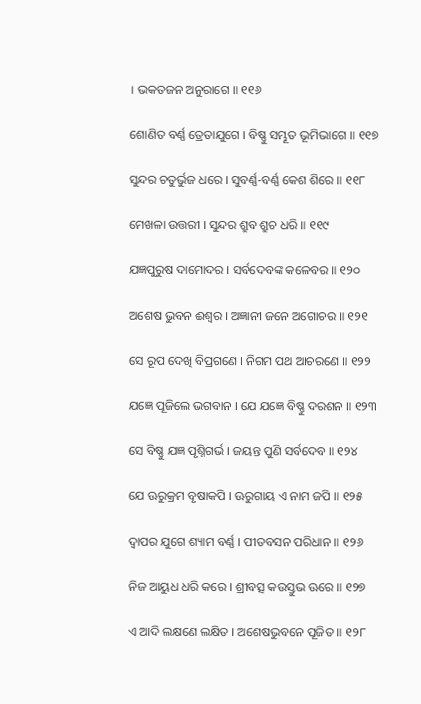। ଭକତଜନ ଅନୁରାଗେ ॥ ୧୧୬

ଶୋଣିତ ବର୍ଣ୍ଣ ତ୍ରେତାଯୁଗେ । ବିଷ୍ଣୁ ସମ୍ଭୂତ ଭୂମିଭାଗେ ॥ ୧୧୭

ସୁନ୍ଦର ଚତୁର୍ଭୁଜ ଧରେ । ସୁବର୍ଣ୍ଣ-ବର୍ଣ୍ଣ କେଶ ଶିରେ ॥ ୧୧୮

ମେଖଳା ଉତ୍ତରୀ । ସୁନ୍ଦର ଶ୍ରୁବ ଶ୍ରୁଚ ଧରି ॥ ୧୧୯

ଯଜ୍ଞପୁରୁଷ ଦାମୋଦର । ସର୍ବଦେବଙ୍କ କଳେବର ॥ ୧୨୦

ଅଶେଷ ଭୁବନ ଈଶ୍ୱର । ଅଜ୍ଞାନୀ ଜନେ ଅଗୋଚର ॥ ୧୨୧

ସେ ରୂପ ଦେଖି ବିପ୍ରଗଣେ । ନିଗମ ପଥ ଆଚରଣେ ॥ ୧୨୨

ଯଜ୍ଞେ ପୂଜିଲେ ଭଗବାନ । ଯେ ଯଜ୍ଞେ ବିଷ୍ଣୁ ଦରଶନ ॥ ୧୨୩

ସେ ବିଷ୍ଣୁ ଯଜ୍ଞ ପୃଶ୍ନିଗର୍ଭ । ଜୟନ୍ତ ପୁଣି ସର୍ବଦେବ ॥ ୧୨୪

ଯେ ଊରୁକ୍ରମ ବୃଷାକପି । ଊରୁଗାୟ ଏ ନାମ ଜପି ॥ ୧୨୫

ଦ୍ୱାପର ଯୁଗେ ଶ୍ୟାମ ବର୍ଣ୍ଣ । ପୀତବସନ ପରିଧାନ ॥ ୧୨୬

ନିଜ ଆୟୁଧ ଧରି କରେ । ଶ୍ରୀବତ୍ସ କଉସ୍ତୁଭ ଊରେ ॥ ୧୨୭

ଏ ଆଦି ଲକ୍ଷଣେ ଲକ୍ଷିତ । ଅଶେଷଭୁବନେ ପୂଜିତ ॥ ୧୨୮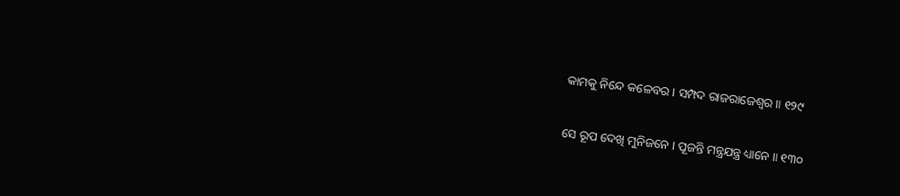କାମକୁ ନିନ୍ଦେ କଳେବର । ସମ୍ପଦ ରାଜରାଜେଶ୍ୱର ॥ ୧୨୯

ସେ ରୂପ ଦେଖି ମୁନିଜନେ । ପୂଜନ୍ତି ମନ୍ତ୍ରଯନ୍ତ୍ର ଧ୍ୟାନେ ॥ ୧୩୦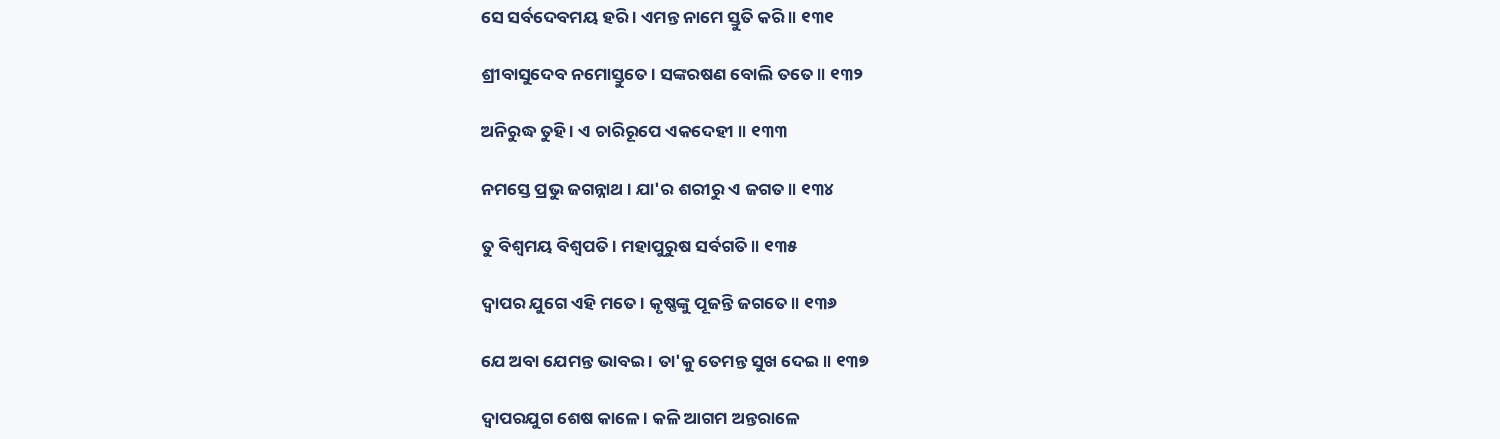ସେ ସର୍ବଦେବମୟ ହରି । ଏମନ୍ତ ନାମେ ସ୍ତୁତି କରି ॥ ୧୩୧

ଶ୍ରୀବାସୁଦେବ ନମୋସ୍ତୁତେ । ସଙ୍କରଷଣ ବୋଲି ତତେ ॥ ୧୩୨

ଅନିରୁଦ୍ଧ ତୁହି । ଏ ଚାରିରୂପେ ଏକଦେହୀ ॥ ୧୩୩

ନମସ୍ତେ ପ୍ରଭୁ ଜଗନ୍ନାଥ । ଯା'ର ଶରୀରୁ ଏ ଜଗତ ॥ ୧୩୪

ତୁ ବିଶ୍ୱମୟ ବିଶ୍ୱପତି । ମହାପୁରୁଷ ସର୍ବଗତି ॥ ୧୩୫

ଦ୍ୱାପର ଯୁଗେ ଏହି ମତେ । କୃଷ୍ଣଙ୍କୁ ପୂଜନ୍ତି ଜଗତେ ॥ ୧୩୬

ଯେ ଅବା ଯେମନ୍ତ ଭାବଇ । ତା'କୁ ତେମନ୍ତ ସୁଖ ଦେଇ ॥ ୧୩୭

ଦ୍ୱାପରଯୁଗ ଶେଷ କାଳେ । କଳି ଆଗମ ଅନ୍ତରାଳେ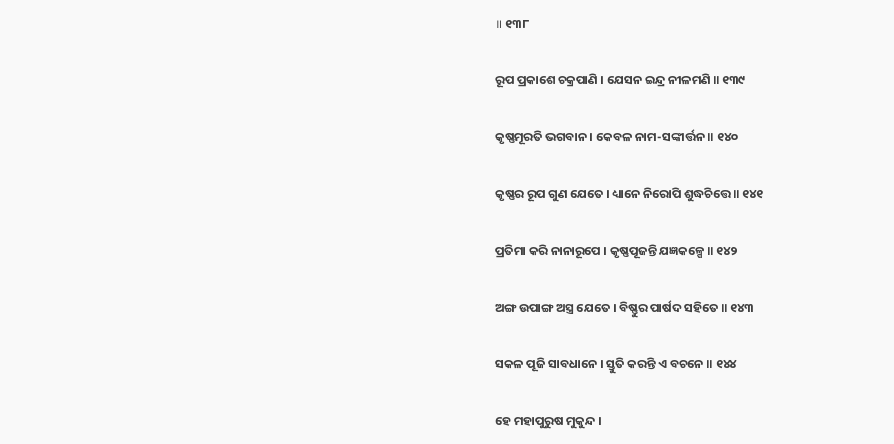॥ ୧୩୮

ରୂପ ପ୍ରକାଶେ ଚକ୍ରପାଣି । ଯେସନ ଇନ୍ଦ୍ର ନୀଳମଣି ॥ ୧୩୯

କୃଷ୍ଣମୂରତି ଭଗବାନ । କେବଳ ନାମ-ସଙ୍କୀର୍ତ୍ତନ ॥ ୧୪୦

କୃଷ୍ଣର ରୂପ ଗୁଣ ଯେତେ । ଧ୍ୟାନେ ନିରୋପି ଶୁଦ୍ଧଚିତ୍ତେ ॥ ୧୪୧

ପ୍ରତିମା କରି ନାନାରୂପେ । କୃଷ୍ଣପୂଜନ୍ତି ଯଜ୍ଞକଳ୍ପେ ॥ ୧୪୨

ଅଙ୍ଗ ଉପାଙ୍ଗ ଅସ୍ତ୍ର ଯେତେ । ବିଷ୍ଣୁର ପାର୍ଷଦ ସହିତେ ॥ ୧୪୩

ସକଳ ପୂଜି ସାବଧାନେ । ସ୍ତୁତି କରନ୍ତି ଏ ବଚନେ ॥ ୧୪୪

ହେ ମହାପୁରୁଷ ମୁକୁନ୍ଦ ।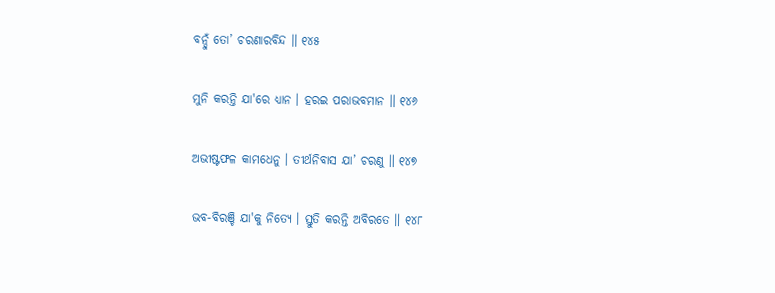ବନ୍ଦୁଁ ତୋ’ ଚରଣାରବିନ୍ଦ ॥ ୧୪୫

ମୁନି କରନ୍ତି ଯା'ରେ ଧ୍ୟାନ । ହରଇ ପରାଭବମାନ ॥ ୧୪୬

ଅଭୀଷ୍ଟଫଳ କାମଧେନୁ । ତୀର୍ଥନିବାସ ଯା’ ଚରଣୁ ॥ ୧୪୭

ଭବ-ବିରଞ୍ଚି ଯା'କୁ ନିତ୍ୟେ । ସ୍ତୁତି କରନ୍ତି ଅବିରତେ ॥ ୧୪୮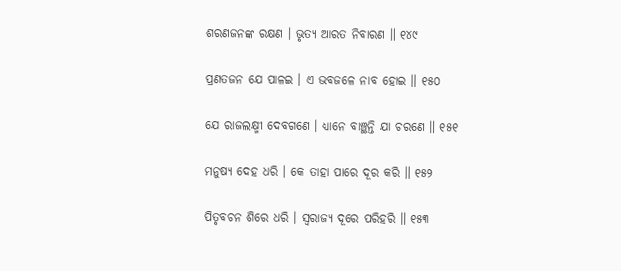ଶରଣଜନଙ୍କ ରକ୍ଷଣ । ଭୃତ୍ୟ ଆରତ ନିବାରଣ ॥ ୧୪୯

ପ୍ରଣତଜନ ଯେ ପାଳଇ । ଏ ଭବଜଳେ ନାବ ହୋଇ ॥ ୧୫୦

ଯେ ରାଜଲକ୍ଷ୍ମୀ ଦେବଗଣେ । ଧ୍ୟାନେ ବାଞ୍ଛନ୍ତି ଯା ଚରଣେ ॥ ୧୫୧

ମନୁଷ୍ୟ ଦେହ ଧରି । କେ ତାହା ପାରେ ଦୂର କରି ॥ ୧୫୨

ପିତୃବଚନ ଶିରେ ଧରି । ସ୍ୱରାଜ୍ୟ ଦୂରେ ପରିହରି ॥ ୧୫୩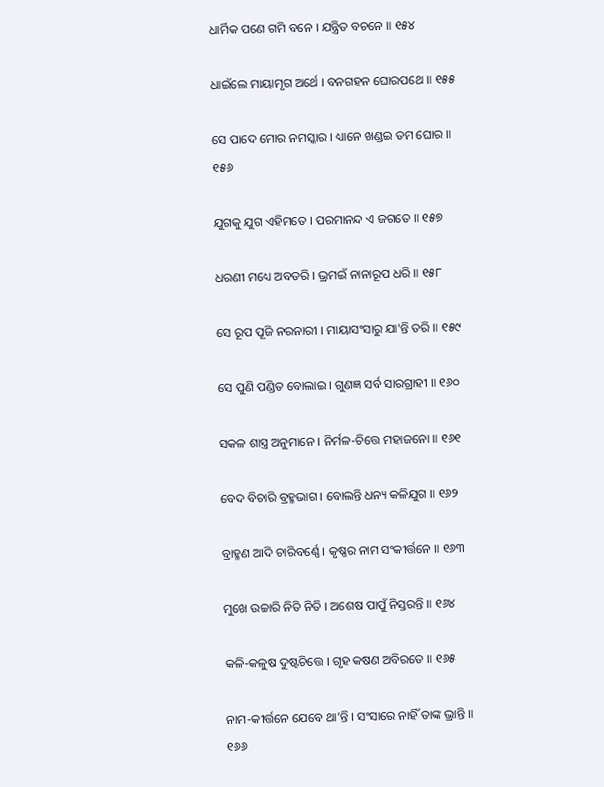ଧାର୍ମିକ ପଣେ ଗମି ବନେ । ଯନ୍ତ୍ରିତ ବଚନେ ॥ ୧୫୪

ଧାଇଁଲେ ମାୟାମୃଗ ଅର୍ଥେ । ବନଗହନ ଘୋରପଥେ ॥ ୧୫୫

ସେ ପାଦେ ମୋର ନମସ୍କାର । ଧ୍ୟାନେ ଖଣ୍ଡଇ ତମ ଘୋର ॥ ୧୫୬

ଯୁଗକୁ ଯୁଗ ଏହିମତେ । ପରମାନନ୍ଦ ଏ ଜଗତେ ॥ ୧୫୭

ଧରଣୀ ମଧ୍ୟେ ଅବତରି । ଭ୍ରମଇଁ ନାନାରୂପ ଧରି ॥ ୧୫୮

ସେ ରୂପ ପୂଜି ନରନାରୀ । ମାୟାସଂସାରୁ ଯା'ନ୍ତି ତରି ॥ ୧୫୯

ସେ ପୁଣି ପଣ୍ଡିତ ବୋଲାଇ । ଗୁଣଜ୍ଞ ସର୍ବ ସାରଗ୍ରାହୀ ॥ ୧୬୦

ସକଳ ଶାସ୍ତ୍ର ଅନୁମାନେ । ନିର୍ମଳ-ଚିତ୍ତେ ମହାଜନୋ ॥ ୧୬୧

ବେଦ ବିଚାରି ବ୍ରହ୍ମଭାଗ । ବୋଲନ୍ତି ଧନ୍ୟ କଳିଯୁଗ ॥ ୧୬୨

ବ୍ରାହ୍ମଣ ଆଦି ଚାରିବର୍ଣ୍ଣେ । କୃଷ୍ଣର ନାମ ସଂକୀର୍ତ୍ତନେ ॥ ୧୬୩

ମୁଖେ ଉଚ୍ଚାରି ନିତି ନିତି । ଅଶେଷ ପାପୁଁ ନିସ୍ତରନ୍ତି ॥ ୧୬୪

କଳି-କଳୁଷ ଦୁଷ୍ଟଚିତ୍ତେ । ଗୃହ କଷଣ ଅବିରତେ ॥ ୧୬୫

ନାମ-କୀର୍ତ୍ତନେ ଯେବେ ଥା’ନ୍ତି । ସଂସାରେ ନାହିଁ ତାଙ୍କ ଭ୍ରାନ୍ତି ॥ ୧୬୬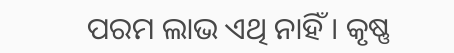ପରମ ଲାଭ ଏଥି ନାହିଁ । କୃଷ୍ଣ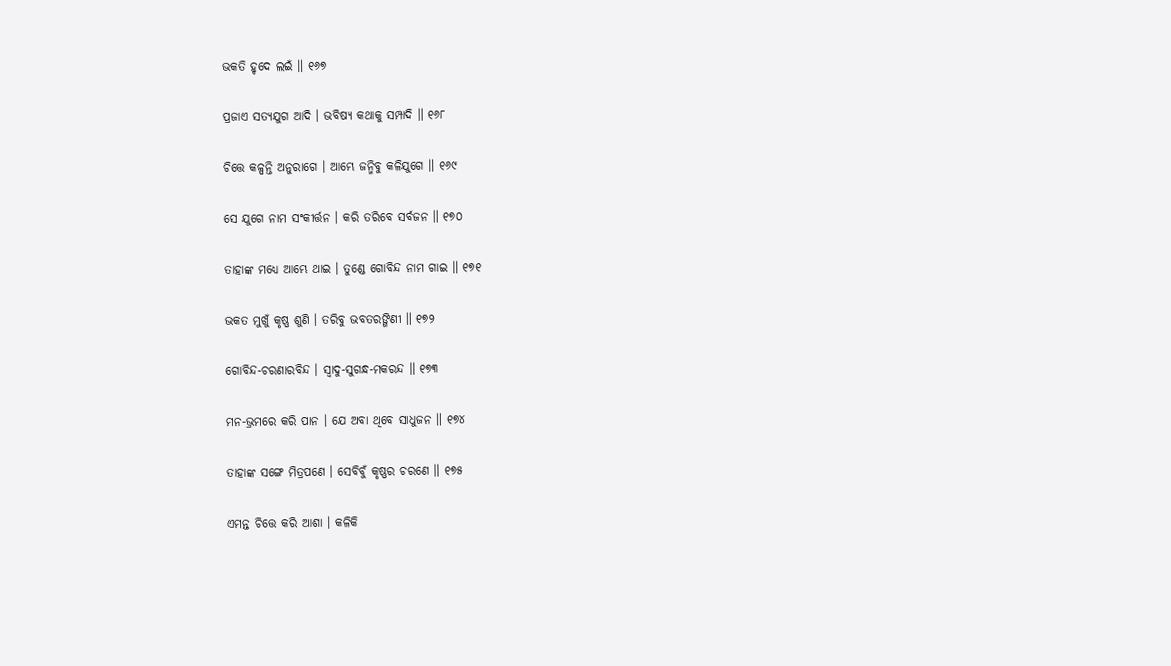ଭକତି ହୃଦେ ଲଇଁ ॥ ୧୬୭

ପ୍ରଜାଏ ସତ୍ୟଯୁଗ ଆଦି । ଭବିଷ୍ୟ କଥାକୁ ସମ୍ପାଦି ॥ ୧୬୮

ଚିତ୍ତେ କଳ୍ପନ୍ତି ଅନୁରାଗେ । ଆମ୍ଭେ ଜନ୍ମିବୁ କଳିଯୁଗେ ॥ ୧୬୯

ସେ ଯୁଗେ ନାମ ସଂକୀର୍ତ୍ତନ । କରି ତରିବେ ସର୍ବଜନ ॥ ୧୭୦

ତାହାଙ୍କ ମଧ୍ୟେ ଆମ୍ଭେ ଥାଇ । ତୁଣ୍ଡେ ଗୋବିନ୍ଦ ନାମ ଗାଇ ॥ ୧୭୧

ଭକତ ମୁଖୁଁ କୃଷ୍ଣ ଶୁଣି । ତରିବୁ ଭବତରଙ୍ଗିଣୀ ॥ ୧୭୨

ଗୋବିନ୍ଦ-ଚରଣାରବିନ୍ଦ । ସ୍ୱାଦୁ-ସୁଗନ୍ଧ-ମକରନ୍ଦ ॥ ୧୭୩

ମନ-ଭ୍ରମରେ କରି ପାନ । ଯେ ଅବା ଥିବେ ସାଧୁଜନ ॥ ୧୭୪

ତାହାଙ୍କ ସଙ୍ଗେ ମିତ୍ରପଣେ । ସେବିବୁଁ କୃଷ୍ଣର ଚରଣେ ॥ ୧୭୫

ଏମନ୍ତ ଚିତ୍ତେ କରି ଆଶା । କଳିକି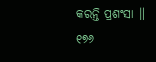କରନ୍ତି ପ୍ରଶଂସା ॥ ୧୭୬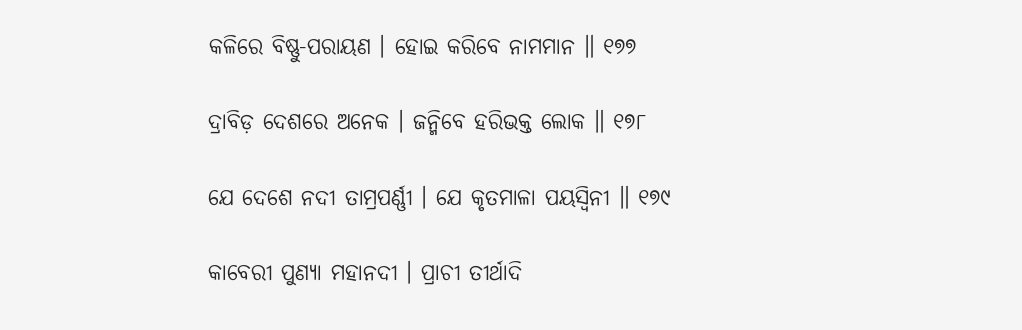କଳିରେ ବିଷ୍ଣୁ-ପରାୟଣ । ହୋଇ କରିବେ ନାମମାନ ॥ ୧୭୭

ଦ୍ରାବିଡ଼ ଦେଶରେ ଅନେକ । ଜନ୍ମିବେ ହରିଭକ୍ତ ଲୋକ ॥ ୧୭୮

ଯେ ଦେଶେ ନଦୀ ତାମ୍ରପର୍ଣ୍ଣୀ । ଯେ କୃତମାଳା ପୟସ୍ୱିନୀ ॥ ୧୭୯

କାବେରୀ ପୁଣ୍ୟା ମହାନଦୀ । ପ୍ରାଚୀ ତୀର୍ଥାଦି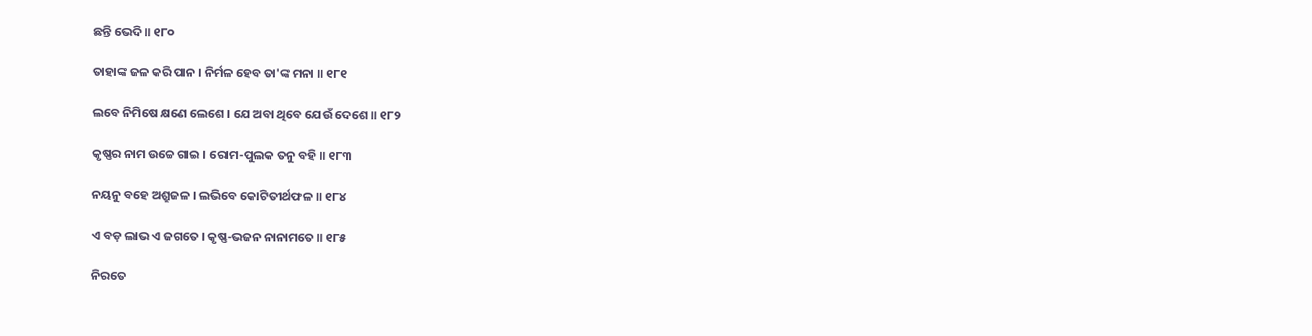ଛନ୍ତି ଭେଦି ॥ ୧୮୦

ତାହାଙ୍କ ଜଳ କରି ପାନ । ନିର୍ମଳ ହେବ ତା'ଙ୍କ ମନା ॥ ୧୮୧

ଲବେ ନିମିଷେ କ୍ଷଣେ ଲେଶେ । ଯେ ଅବା ଥିବେ ଯେଉଁ ଦେଶେ ॥ ୧୮୨

କୃଷ୍ଣର ନାମ ଉଚ୍ଚେ ଗାଇ । ରୋମ-ପୁଲକ ତନୁ ବହି ॥ ୧୮୩

ନୟନୁ ବହେ ଅଶ୍ରୁଜଳ । ଲଭିବେ କୋଟିତୀର୍ଥଫଳ ॥ ୧୮୪

ଏ ବଡ଼ ଲାଭ ଏ ଜଗତେ । କୃଷ୍ଣ-ଭଜନ ନାନାମତେ ॥ ୧୮୫

ନିରତେ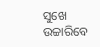ସୁଖେ ଉଚ୍ଚାରିବେ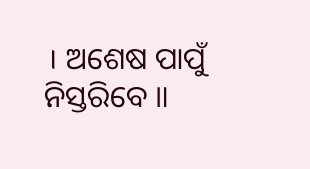। ଅଶେଷ ପାପୁଁ ନିସ୍ତରିବେ ॥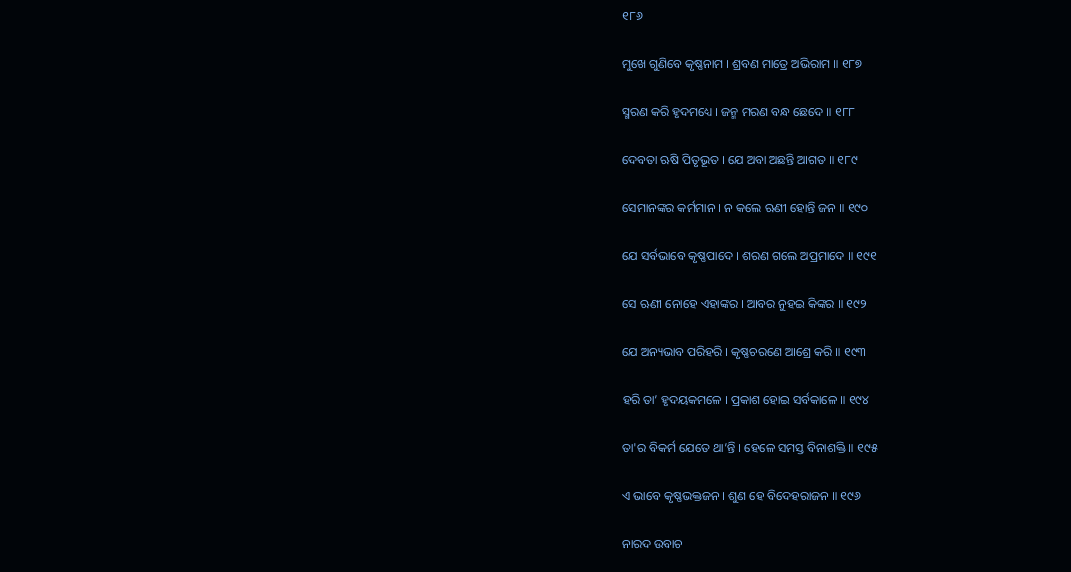୧୮୬

ମୁଖେ ଗୁଣିବେ କୃଷ୍ଣନାମ । ଶ୍ରବଣ ମାତ୍ରେ ଅଭିରାମ ॥ ୧୮୭

ସ୍ମରଣ କରି ହୃଦମଧ୍ୟେ । ଜନ୍ମ ମରଣ ବନ୍ଧ ଛେଦେ ॥ ୧୮୮

ଦେବତା ଋଷି ପିତୃଭୂତ । ଯେ ଅବା ଅଛନ୍ତି ଆଗତ ॥ ୧୮୯

ସେମାନଙ୍କର କର୍ମମାନ । ନ କଲେ ଋଣୀ ହୋନ୍ତି ଜନ ॥ ୧୯୦

ଯେ ସର୍ବଭାବେ କୃଷ୍ଣପାଦେ । ଶରଣ ଗଲେ ଅପ୍ରମାଦେ ॥ ୧୯୧

ସେ ଋଣୀ ନୋହେ ଏହାଙ୍କର । ଆବର ନୁହଇ କିଙ୍କର ॥ ୧୯୨

ଯେ ଅନ୍ୟଭାବ ପରିହରି । କୃଷ୍ଣଚରଣେ ଆଶ୍ରେ କରି ॥ ୧୯୩

ହରି ତା’ ହୃଦୟକମଳେ । ପ୍ରକାଶ ହୋଇ ସର୍ବକାଳେ ॥ ୧୯୪

ତା'ର ବିକର୍ମ ଯେତେ ଥା’ନ୍ତି । ହେଳେ ସମସ୍ତ ବିନାଶକ୍ତି ॥ ୧୯୫

ଏ ଭାବେ କୃଷ୍ଣଭକ୍ତଜନ । ଶୁଣ ହେ ବିଦେହରାଜନ ॥ ୧୯୬

ନାରଦ ଉବାଚ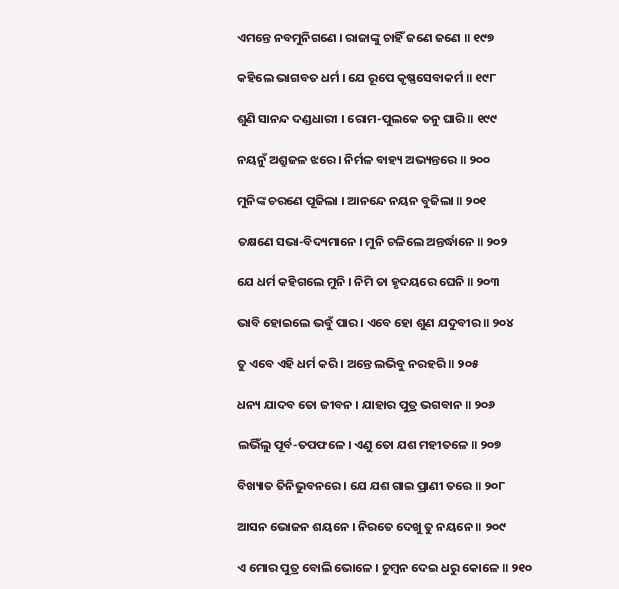ଏମନ୍ତେ ନବମୁନିଗଣେ । ରାଜାଙ୍କୁ ଚାହିଁ ଜଣେ ଜଣେ ॥ ୧୯୭

କହିଲେ ଭାଗବତ ଧର୍ମ । ଯେ ରୂପେ କୃଷ୍ଣସେବାକର୍ମ ॥ ୧୯୮

ଶୁଣି ସାନନ୍ଦ ଦଣ୍ଡଧାରୀ । ରୋମ-ପୁଲକେ ତନୁ ଘାରି ॥ ୧୯୯

ନୟନୁଁ ଅଶ୍ରୁଜଳ ଝରେ । ନିର୍ମଳ ବାହ୍ୟ ଅଭ୍ୟନ୍ତରେ ॥ ୨୦୦

ମୁନିଙ୍କ ଚରଣେ ପୂଜିଲା । ଆନନ୍ଦେ ନୟନ ବୁଜିଲା ॥ ୨୦୧

ତକ୍ଷଣେ ସଭା-ବିଦ୍ୟମାନେ । ମୁନି ଚଳିଲେ ଅନ୍ତର୍ଦ୍ଧାନେ ॥ ୨୦୨

ଯେ ଧର୍ମ କହିଗଲେ ମୁନି । ନିମି ତା ହୃଦୟରେ ଘେନି ॥ ୨୦୩

ଭାବି ହୋଇଲେ ଭବୁଁ ପାର । ଏବେ ହୋ ଶୁଣ ଯଦୁବୀର ॥ ୨୦୪

ତୁ ଏବେ ଏହି ଧର୍ମ କରି । ଅନ୍ତେ ଲଭିବୁ ନରହରି ॥ ୨୦୫

ଧନ୍ୟ ଯାଦବ ତୋ ଜୀବନ । ଯାହାର ପୁତ୍ର ଭଗବାନ ॥ ୨୦୬

ଲଭିଁଲୁ ପୂର୍ବ-ତପଫଳେ । ଏଣୁ ତୋ ଯଶ ମହୀତଳେ ॥ ୨୦୭

ବିଖ୍ୟାତ ତିନିଭୁବନରେ । ଯେ ଯଶ ଗାଇ ପ୍ରାଣୀ ତରେ ॥ ୨୦୮

ଆସନ ଭୋଜନ ଶୟନେ । ନିରତେ ଦେଖୁ ତୁ ନୟନେ ॥ ୨୦୯

ଏ ମୋର ପୁତ୍ର ବୋଲି ଭୋଳେ । ଚୁମ୍ବନ ଦେଇ ଧରୁ କୋଳେ ॥ ୨୧୦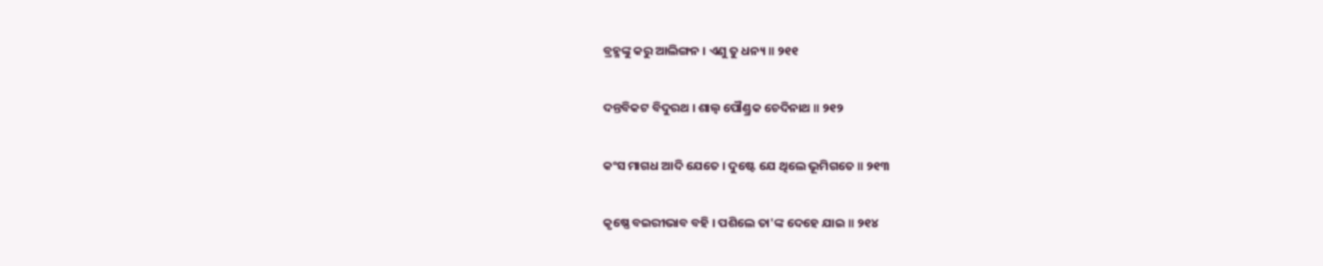ବ୍ରହ୍ମଙ୍କୁ କରୁ ଆଲିଙ୍ଗନ । ଏଣୁ ତୁ ଧନ୍ୟ ॥ ୨୧୧

ଦନ୍ତବିକଟ ବିଦୁରଥ । ଶାଲ୍ୱ ପୌଣ୍ଡ୍ରକ ଚେଦିନାଥ ॥ ୨୧୨

କଂସ ମାଗଧ ଆଦି ଯେତେ । ଦୁଷ୍ଟେ ଯେ ଥିଲେ ଭୂମିଗତେ ॥ ୨୧୩

କୃଷ୍ଣେ ବଇରୀଭାବ ବହି । ପଶିଲେ ତା'ଙ୍କ ଦେହେ ଯାଇ ॥ ୨୧୪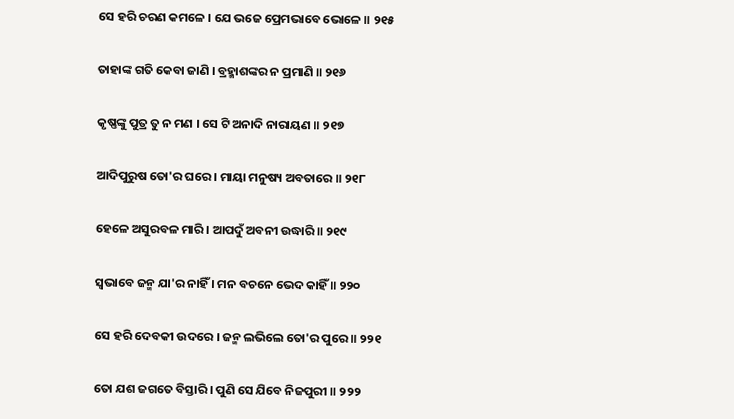ସେ ହରି ଚରଣ କମଳେ । ଯେ ଭଜେ ପ୍ରେମଭାବେ ଭୋଳେ ॥ ୨୧୫

ତାହାଙ୍କ ଗତି କେବା ଜାଣି । ବ୍ରହ୍ମାଶଙ୍କର ନ ପ୍ରମାଣି ॥ ୨୧୬

କୃଷ୍ଣଙ୍କୁ ପୁତ୍ର ତୁ ନ ମଣ । ସେ ଟି ଅନାଦି ନାରାୟଣ ॥ ୨୧୭

ଆଦିପୁରୁଷ ତୋ'ର ଘରେ । ମାୟା ମନୁଷ୍ୟ ଅବତାରେ ॥ ୨୧୮

ହେଳେ ଅସୁରବଳ ମାରି । ଆପଦୁଁ ଅବନୀ ଉଦ୍ଧାରି ॥ ୨୧୯

ସ୍ୱଭାବେ ଜନ୍ମ ଯା'ର ନାହିଁ । ମନ ବଚନେ ଭେଦ କାହିଁ ॥ ୨୨୦

ସେ ହରି ଦେବକୀ ଉଦରେ । ଜନ୍ମ ଲଭିଲେ ତୋ'ର ପୁରେ ॥ ୨୨୧

ତୋ ଯଶ ଜଗତେ ବିସ୍ତାରି । ପୁଣି ସେ ଯିବେ ନିଜପୁରୀ ॥ ୨୨୨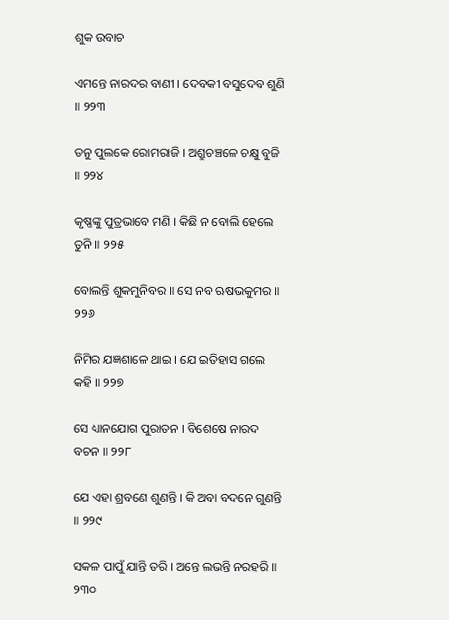ଶୁକ ଉବାଚ

ଏମନ୍ତେ ନାରଦର ବାଣୀ । ଦେବକୀ ବସୁଦେବ ଶୁଣି ॥ ୨୨୩

ତନୁ ପୁଲକେ ରୋମରାଜି । ଅଶ୍ରୁଚଞ୍ଚଳେ ଚକ୍ଷୁ ବୁଜି ॥ ୨୨୪

କୃଷ୍ଣଙ୍କୁ ପୁତ୍ରଭାବେ ମଣି । କିଛି ନ ବୋଲି ହେଲେ ତୁନି ॥ ୨୨୫

ବୋଲନ୍ତି ଶୁକମୁନିବର ॥ ସେ ନବ ଋଷଭକୁମର ॥ ୨୨୬

ନିମିର ଯଜ୍ଞଶାଳେ ଥାଇ । ଯେ ଇତିହାସ ଗଲେ କହି ॥ ୨୨୭

ସେ ଧ୍ୟାନଯୋଗ ପୁରାତନ । ବିଶେଷେ ନାରଦ ବଚନ ॥ ୨୨୮

ଯେ ଏହା ଶ୍ରବଣେ ଶୁଣନ୍ତି । କି ଅବା ବଦନେ ଗୁଣନ୍ତି ॥ ୨୨୯

ସକଳ ପାପୁଁ ଯାନ୍ତି ତରି । ଅନ୍ତେ ଲଭନ୍ତି ନରହରି ॥ ୨୩୦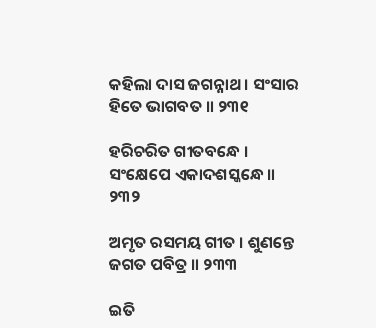କହିଲା ଦାସ ଜଗନ୍ନାଥ । ସଂସାର ହିତେ ଭାଗବତ ॥ ୨୩୧

ହରିଚରିତ ଗୀତବନ୍ଧେ । ସଂକ୍ଷେପେ ଏକାଦଶସ୍କନ୍ଧେ ॥ ୨୩୨

ଅମୃତ ରସମୟ ଗୀତ । ଶୁଣନ୍ତେ ଜଗତ ପବିତ୍ର ॥ ୨୩୩

ଇତି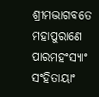ଶ୍ରୀମଦ୍ଭାଗବତେ ମହାପୁରାଣେ ପାରମହଂସ୍ୟାଂ ସଂହିତାୟାଂ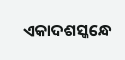ଏକାଦଶସ୍କନ୍ଧେ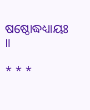ଷଷ୍ଠୋଦ୍ଧଧ୍ୟାୟଃ ॥

* * *